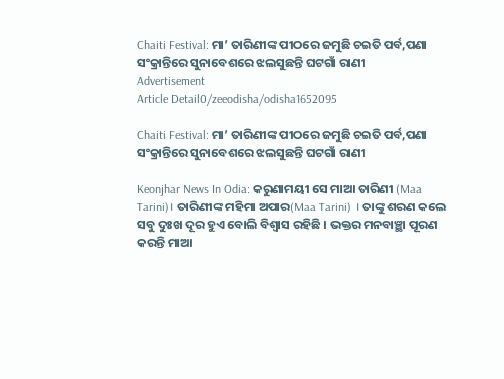Chaiti Festival: ମା’ ତାରିଣୀଙ୍କ ପୀଠରେ ଜମୁଛି ଚଇତି ପର୍ବ,ପଣା ସଂକ୍ରାନ୍ତିରେ ସୁନାବେଶରେ ଝଲସୁଛନ୍ତି ଘଟଗାଁ ରାଣୀ
Advertisement
Article Detail0/zeeodisha/odisha1652095

Chaiti Festival: ମା’ ତାରିଣୀଙ୍କ ପୀଠରେ ଜମୁଛି ଚଇତି ପର୍ବ,ପଣା ସଂକ୍ରାନ୍ତିରେ ସୁନାବେଶରେ ଝଲସୁଛନ୍ତି ଘଟଗାଁ ରାଣୀ

Keonjhar News In Odia: କରୁଣାମୟୀ ସେ ମାଆ ତାରିଣୀ (Maa Tarini)। ତାରିଣୀଙ୍କ ମହିମା ଅପାର(Maa Tarini) । ତାଙ୍କୁ ଶରଣ କଲେ ସବୁ ଦୁଃଖ ଦୂର ହୁଏ ବୋଲି ବିଶ୍ବାସ ରହିଛି । ଭକ୍ତର ମନବାଞ୍ଛା ପୂରଣ କରନ୍ତି ମାଆ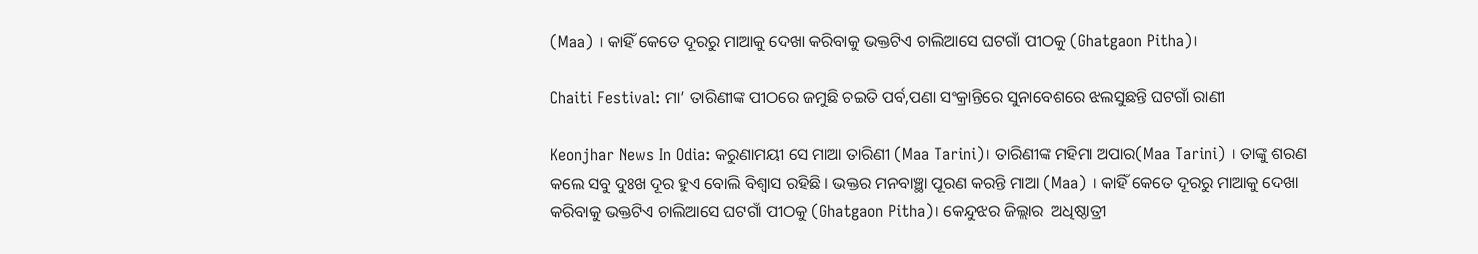(Maa) । କାହିଁ କେତେ ଦୂରରୁ ମାଆକୁ ଦେଖା କରିବାକୁ ଭକ୍ତଟିଏ ଚାଲିଆସେ ଘଟଗାଁ ପୀଠକୁ (Ghatgaon Pitha)।

Chaiti Festival: ମା’ ତାରିଣୀଙ୍କ ପୀଠରେ ଜମୁଛି ଚଇତି ପର୍ବ,ପଣା ସଂକ୍ରାନ୍ତିରେ ସୁନାବେଶରେ ଝଲସୁଛନ୍ତି ଘଟଗାଁ ରାଣୀ

Keonjhar News In Odia: କରୁଣାମୟୀ ସେ ମାଆ ତାରିଣୀ (Maa Tarini)। ତାରିଣୀଙ୍କ ମହିମା ଅପାର(Maa Tarini) । ତାଙ୍କୁ ଶରଣ କଲେ ସବୁ ଦୁଃଖ ଦୂର ହୁଏ ବୋଲି ବିଶ୍ବାସ ରହିଛି । ଭକ୍ତର ମନବାଞ୍ଛା ପୂରଣ କରନ୍ତି ମାଆ (Maa) । କାହିଁ କେତେ ଦୂରରୁ ମାଆକୁ ଦେଖା କରିବାକୁ ଭକ୍ତଟିଏ ଚାଲିଆସେ ଘଟଗାଁ ପୀଠକୁ (Ghatgaon Pitha)। କେନ୍ଦୁଝର ଜିଲ୍ଲାର  ଅଧିଷ୍ଠାତ୍ରୀ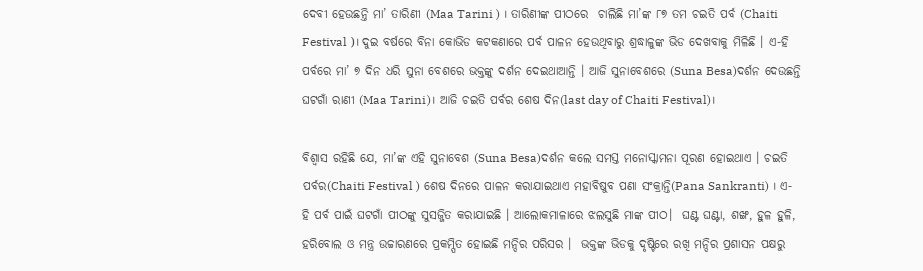ଦେବୀ ହେଉଛନ୍ତି ମା’ ତାରିଣୀ (Maa Tarini ) । ତାରିଣୀଙ୍କ ପୀଠରେ  ଚାଲିଛି ମା’ଙ୍କ ୮୭ ତମ ଚଇତି ପର୍ବ (Chaiti Festival )। ଦୁଇ ବର୍ଷରେ ବିନା କୋଭିଡ କଟକଣାରେ ପର୍ବ ପାଳନ ହେଉଥିବାରୁ ଶ୍ରଦ୍ଧାଳୁଙ୍କ ଭିଡ ଦେଖବାକୁ ମିଳିଛି । ଏ-ହି ପର୍ବରେ ମା’ ୭ ଦିନ ଧରି ସୁନା ବେଶରେ ଭକ୍ତଙ୍କୁ ଦର୍ଶନ ଦେଇଥାଆନ୍ତି । ଆଜି ସୁନାବେଶରେ (Suna Besa)ଦର୍ଶନ ଦେଉଛନ୍ତି ଘଟଗାଁ ରାଣୀ (Maa Tarini)। ଆଜି ଚଇତି ପର୍ବର ଶେଷ ଦିନ(last day of Chaiti Festival)।

ବିଶ୍ୱାସ ରହିଛି ଯେ, ମା’ଙ୍କ ଏହି ସୁନାବେଶ (Suna Besa)ଦର୍ଶନ କଲେ ସମସ୍ତ ମନୋସ୍କାମନା ପୂରଣ ହୋଇଥାଏ । ଚଇତି ପର୍ବର(Chaiti Festival ) ଶେଷ ଦିନରେ ପାଳନ କରାଯାଇଥାଏ ମହାବିଷୁବ ପଣା ସଂକ୍ରାନ୍ତି(Pana Sankranti) । ଏ-ହି ପର୍ବ ପାଇଁ ଘଟଗାଁ ପୀଠଙ୍କୁ ସୁସଜ୍ଜିତ କରାଯାଇଛି । ଆଲୋକମାଳାରେ ଝଲସୁଛି ମାଙ୍କ ପୀଠ।  ଘଣ୍ଟ ଘଣ୍ଟା, ଶଙ୍ଖ, ହୁଳ ହୁଳି, ହରିବୋଲ ଓ ମନ୍ତ୍ର ଉଚ୍ଚାରଣରେ ପ୍ରକମ୍ପିତ ହୋଇଛି ମନ୍ଦିର ପରିସର ।  ଭକ୍ତଙ୍କ ଭିଡକୁ ଦୃଷ୍ଟିରେ ରଖି ମନ୍ଦିର ପ୍ରଶାସନ ପକ୍ଷରୁ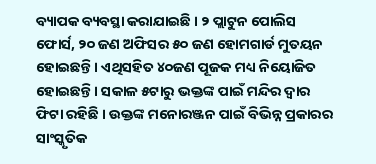ବ୍ୟାପକ ବ୍ୟବସ୍ଥା କରାଯାଇଛି । ୨ ପ୍ଲାଟୁନ ପୋଲିସ ଫୋର୍ସ, ୨୦ ଜଣ ଅଫିସର ୫୦ ଜଣ ହୋମଗାର୍ଡ ମୁତୟନ ହୋଇଛନ୍ତି । ଏଥିସହିତ ୪୦ଜଣ ପୂଜକ ମଧ୍ୟ ନିୟୋଜିତ ହୋଇଛନ୍ତି । ସକାଳ ୫ଟାରୁ ଭକ୍ତଙ୍କ ପାଇଁ ମନ୍ଦିର ଦ୍ବାର ଫିଟା ରହିଛି । ଉକ୍ତଙ୍କ ମନୋରଞ୍ଜନ ପାଇଁ ବିଭିନ୍ନ ପ୍ରକାରର ସାଂସ୍କୃତିକ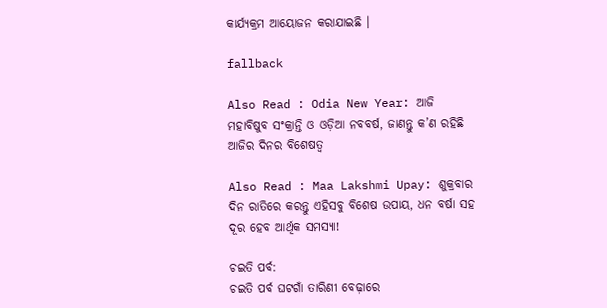କାର୍ଯ୍ୟକ୍ରମ ଆୟୋଜନ କରାଯାଇଛି ।

fallback

Also Read : Odia New Year: ଆଜି ମହାବିଷୁବ ସଂକ୍ରାନ୍ତି ଓ ଓଡ଼ିଆ ନବବର୍ଷ, ଜାଣନ୍ତୁ କ’ଣ ରହିଛି ଆଜିର ଦିନର ବିଶେଷତ୍ୱ

Also Read : Maa Lakshmi Upay: ଶୁକ୍ରବାର ଦିନ ରାତିରେ କରନ୍ତୁ ଏହିସବୁ ବିଶେଷ ଉପାୟ, ଧନ ବର୍ଷା ସହ ଦୂର ହେବ ଆର୍ଥିକ ସମସ୍ୟା!

ଚଇତି ପର୍ବ:
ଚଇତି ପର୍ବ ଘଟଗାଁ ତାରିଣୀ ବେଢ଼ାରେ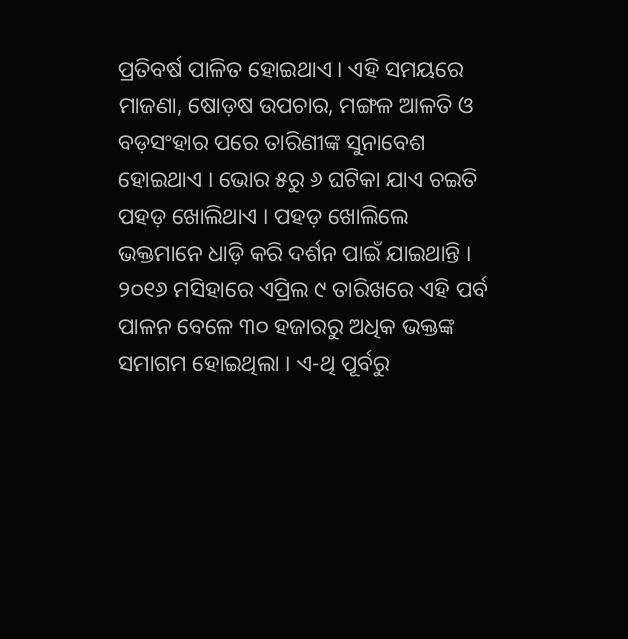ପ୍ରତିବର୍ଷ ପାଳିତ ହୋଇଥାଏ । ଏହି ସମୟରେ ମାଜଣା, ଷୋଡ଼ଷ ଉପଚାର, ମଙ୍ଗଳ ଆଳତି ଓ ବଡ଼ସଂହାର ପରେ ତାରିଣୀଙ୍କ ସୁନାବେଶ ହୋଇଥାଏ । ଭୋର ୫ରୁ ୬ ଘଟିକା ଯାଏ ଚଇତି ପହଡ଼ ଖୋଲିଥାଏ । ପହଡ଼ ଖୋଲିଲେ ଭକ୍ତମାନେ ଧାଡ଼ି କରି ଦର୍ଶନ ପାଇଁ ଯାଇଥାନ୍ତି । ୨୦୧୬ ମସିହାରେ ଏପ୍ରିଲ ୯ ତାରିଖରେ ଏହି ପର୍ବ ପାଳନ ବେଳେ ୩୦ ହଜାରରୁ ଅଧିକ ଭକ୍ତଙ୍କ ସମାଗମ ହୋଇଥିଲା । ଏ-ଥି ପୂର୍ବରୁ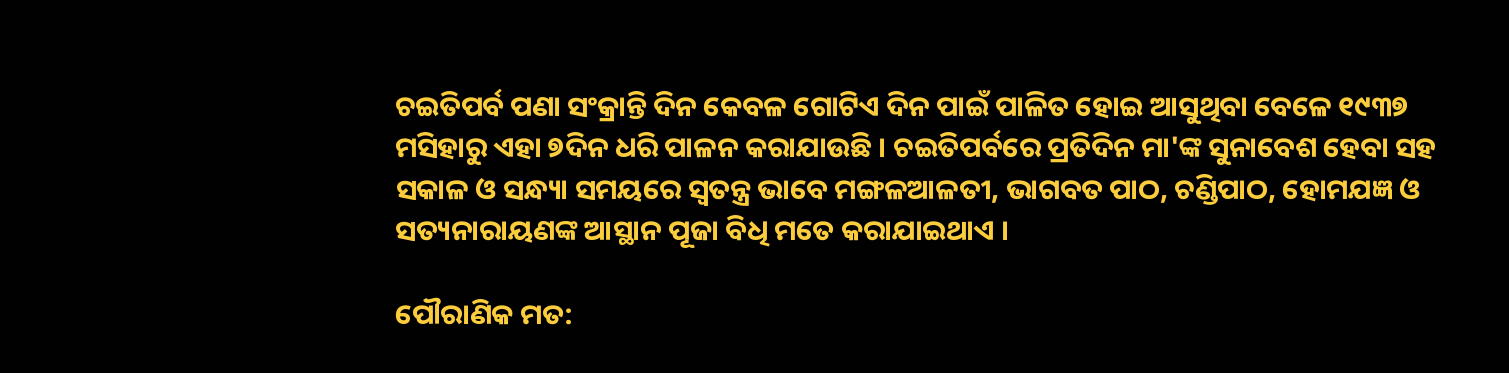ଚଇତିପର୍ବ ପଣା ସଂକ୍ରାନ୍ତି ଦିନ କେବଳ ଗୋଟିଏ ଦିନ ପାଇଁ ପାଳିତ ହୋଇ ଆସୁଥିବା ବେଳେ ୧୯୩୭ ମସିହାରୁ ଏହା ୭ଦିନ ଧରି ପାଳନ କରାଯାଉଛି । ଚଇତିପର୍ବରେ ପ୍ରତିଦିନ ମା'ଙ୍କ ସୁନାବେଶ ହେବା ସହ ସକାଳ ଓ ସନ୍ଧ୍ୟା ସମୟରେ ସ୍ୱତନ୍ତ୍ର ଭାବେ ମଙ୍ଗଳଆଳତୀ, ଭାଗବତ ପାଠ, ଚଣ୍ଡିପାଠ, ହୋମଯଜ୍ଞ ଓ ସତ୍ୟନାରାୟଣଙ୍କ ଆସ୍ଥାନ ପୂଜା ବିଧି ମତେ କରାଯାଇଥାଏ ।

ପୌରାଣିକ ମତ: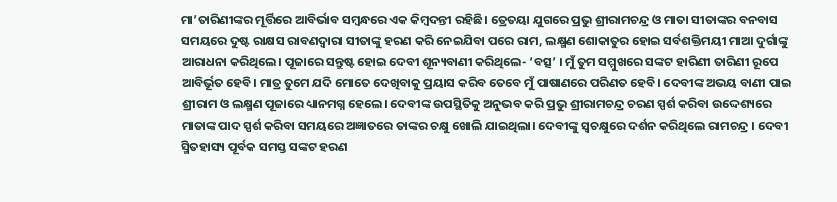ମା’ତାରିଣୀଙ୍କର ମୂର୍ତ୍ତିରେ ଆବିର୍ଭାବ ସମ୍ବନ୍ଧରେ ଏକ କିମ୍ବଦନ୍ତୀ ରହିଛି। ତ୍ରେତୟା ଯୁଗରେ ପ୍ରଭୁ ଶ୍ରୀରାମଚନ୍ଦ୍ର ଓ ମାତା ସୀତାଙ୍କର ବନବାସ ସମୟରେ ଦୁଷ୍ଟ ରାକ୍ଷସ ରାବଣଦ୍ୱାରା ସୀତାଙ୍କୁ ହରଣ କରି ନେଇଯିବା ପରେ ରାମ, ଲକ୍ଷ୍ମଣ ଶୋକାତୁର ହୋଇ ସର୍ବଶକ୍ତିମୟୀ ମାଆ ଦୁର୍ଗାଙ୍କୁ ଆରାଧନା କରିଥିଲେ। ପୂଜାରେ ସନ୍ତୁଷ୍ଟ ହୋଇ ଦେବୀ ଶୂନ୍ୟବାଣୀ କରିଥିଲେ- ‘ବତ୍ସ’ । ମୁଁ ତୁମ ସମ୍ମୁଖରେ ସଙ୍କଟ ହାରିଣୀ ତାରିଣୀ ରୂପେ ଆବିର୍ଭୂତ ହେବି। ମାତ୍ର ତୁମେ ଯଦି ମୋତେ ଦେଖିବାକୁ ପ୍ରୟାସ କରିବ ତେବେ ମୁଁ ପାଷାଣରେ ପରିଣତ ହେବି। ଦେବୀଙ୍କ ଅଭୟ ବାଣୀ ପାଇ ଶ୍ରୀରାମ ଓ ଲକ୍ଷ୍ମଣ ପୂଜାରେ ଧ୍ୟାନମଗ୍ନ ହେଲେ। ଦେବୀଙ୍କ ଉପସ୍ଥିତିକୁ ଅନୁଭବ କରି ପ୍ରଭୁ ଶ୍ରୀରାମଚନ୍ଦ୍ର ଚରଣ ସ୍ପର୍ଶ କରିବା ଉଦ୍ଦେଶ୍ୟରେ ମାତାଙ୍କ ପାଦ ସ୍ପର୍ଶ କରିବା ସମୟରେ ଅଜ୍ଞାତରେ ତାଙ୍କର ଚକ୍ଷୁ ଖୋଲି ଯାଇଥିଲା। ଦେବୀଙ୍କୁ ସ୍ୱଚକ୍ଷୁରେ ଦର୍ଶନ କରିଥିଲେ ରାମଚନ୍ଦ୍ର । ଦେବୀ ସ୍ମିତହାସ୍ୟ ପୂର୍ବକ ସମସ୍ତ ସଙ୍କଟ ହରଣ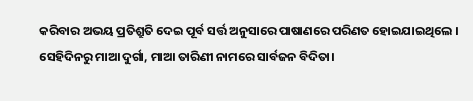କରିବାର ଅଭୟ ପ୍ରତିଶ୍ରୁତି ଦେଇ ପୂର୍ବ ସର୍ତ୍ତ ଅନୁସାରେ ପାଷାଣରେ ପରିଣତ ହୋଇଯାଇଥିଲେ । ସେହିଦିନରୁ ମାଆ ଦୁର୍ଗା, ମାଆ ତାରିଣୀ ନାମରେ ସାର୍ବଜନ ବିଦିତା।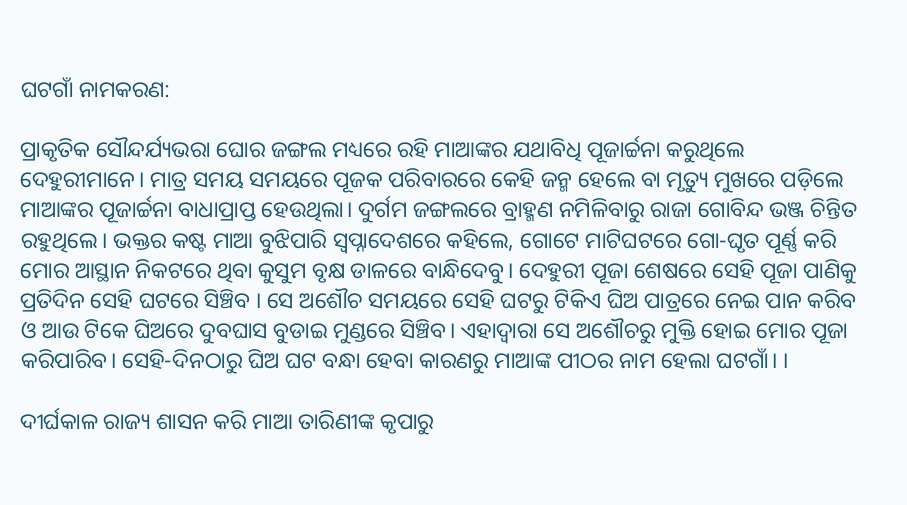ଘଟଗାଁ ନାମକରଣ:

ପ୍ରାକୃତିକ ସୌନ୍ଦର୍ଯ୍ୟଭରା ଘୋର ଜଙ୍ଗଲ ମଧ୍ୟରେ ରହି ମାଆଙ୍କର ଯଥାବିଧି ପୂଜାର୍ଚ୍ଚନା କରୁଥିଲେ ଦେହୁରୀମାନେ। ମାତ୍ର ସମୟ ସମୟରେ ପୂଜକ ପରିବାରରେ କେହି ଜନ୍ମ ହେଲେ ବା ମୃତ୍ୟୁ ମୁଖରେ ପଡ଼ିଲେ ମାଆଙ୍କର ପୂଜାର୍ଚ୍ଚନା ବାଧାପ୍ରାପ୍ତ ହେଉଥିଲା। ଦୁର୍ଗମ ଜଙ୍ଗଲରେ ବ୍ରାହ୍ମଣ ନମିଳିବାରୁ ରାଜା ଗୋବିନ୍ଦ ଭଞ୍ଜ ଚିନ୍ତିତ ରହୁଥିଲେ। ଭକ୍ତର କଷ୍ଟ ମାଆ ବୁଝିପାରି ସ୍ୱପ୍ନାଦେଶରେ କହିଲେ, ଗୋଟେ ମାଟିଘଟରେ ଗୋ-ଘୃତ ପୂର୍ଣ୍ଣ କରି ମୋର ଆସ୍ଥାନ ନିକଟରେ ଥିବା କୁସୁମ ବୃକ୍ଷ ଡାଳରେ ବାନ୍ଧିଦେବୁ। ଦେହୁରୀ ପୂଜା ଶେଷରେ ସେହି ପୂଜା ପାଣିକୁ ପ୍ରତିଦିନ ସେହି ଘଟରେ ସିଞ୍ଚିବ । ସେ ଅଶୌଚ ସମୟରେ ସେହି ଘଟରୁ ଟିକିଏ ଘିଅ ପାତ୍ରରେ ନେଇ ପାନ କରିବ ଓ ଆଉ ଟିକେ ଘିଅରେ ଦୁବଘାସ ବୁଡାଇ ମୁଣ୍ଡରେ ସିଞ୍ଚିବ। ଏହାଦ୍ୱାରା ସେ ଅଶୌଚରୁ ମୁକ୍ତି ହୋଇ ମୋର ପୂଜା କରିପାରିବ। ସେହି-ଦିନଠାରୁ ଘିଅ ଘଟ ବନ୍ଧା ହେବା କାରଣରୁ ମାଆଙ୍କ ପୀଠର ନାମ ହେଲା ଘଟଗାଁ। ।

ଦୀର୍ଘକାଳ ରାଜ୍ୟ ଶାସନ କରି ମାଆ ତାରିଣୀଙ୍କ କୃପାରୁ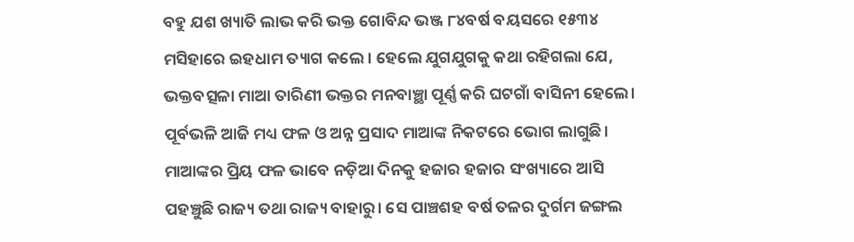ବହୁ ଯଶ ଖ୍ୟାତି ଲାଭ କରି ଭକ୍ତ ଗୋବିନ୍ଦ ଭଞ୍ଜ ୮୪ବର୍ଷ ବୟସରେ ୧୫୩୪ ମସିହାରେ ଇହଧାମ ତ୍ୟାଗ କଲେ । ହେଲେ ଯୁଗଯୁଗକୁ କଥା ରହିଗଲା ଯେ, ଭକ୍ତବତ୍ସଳା ମାଆ ତାରିଣୀ ଭକ୍ତର ମନବାଞ୍ଛା ପୂର୍ଣ୍ଣ କରି ଘଟଗାଁ ବାସିନୀ ହେଲେ। ପୂର୍ବଭଳି ଆଜି ମଧ୍ୟ ଫଳ ଓ ଅନ୍ନ ପ୍ରସାଦ ମାଆଙ୍କ ନିକଟରେ ଭୋଗ ଲାଗୁଛି। ମାଆଙ୍କର ପ୍ରିୟ ଫଳ ଭାବେ ନଡ଼ିଆ ଦିନକୁ ହଜାର ହଜାର ସଂଖ୍ୟାରେ ଆସି ପହଞ୍ଚୁଛି ରାଜ୍ୟ ତଥା ରାଜ୍ୟ ବାହାରୁ। ସେ ପାଞ୍ଚଶହ ବର୍ଷ ତଳର ଦୁର୍ଗମ ଜଙ୍ଗଲ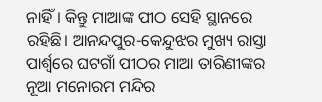ନାହିଁ। କିନ୍ତୁ ମାଆଙ୍କ ପୀଠ ସେହି ସ୍ଥାନରେ ରହିଛି। ଆନନ୍ଦପୁର-କେନ୍ଦୁଝର ମୁଖ୍ୟ ରାସ୍ତା ପାର୍ଶ୍ୱରେ ଘଟଗାଁ ପୀଠର ମାଆ ତାରିଣୀଙ୍କର ନୂଆ ମନୋରମ ମନ୍ଦିର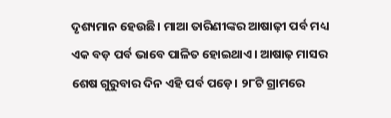ଦୃଶ୍ୟମାନ ହେଉଛି। ମାଆ ତାରିଣୀଙ୍କର ଆଷାଢ଼ୀ ପର୍ବ ମଧ୍ୟ ଏକ ବଡ଼ ପର୍ବ ଭାବେ ପାଳିତ ହୋଇଥାଏ। ଆଷାଢ଼ ମାସର ଶେଷ ଗୁରୁବାର ଦିନ ଏହି ପର୍ବ ପଡ଼େ। ୨୮ଟି ଗ୍ରାମରେ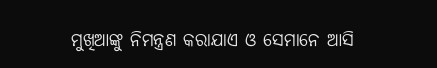ମୁଖିଆଙ୍କୁ ନିମନ୍ତ୍ରଣ କରାଯାଏ ଓ ସେମାନେ ଆସି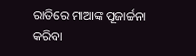ରାତିରେ ମାଆଙ୍କ ପୂଜାର୍ଚ୍ଚନା କରିବା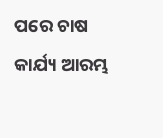ପରେ ଚାଷ କାର୍ଯ୍ୟ ଆରମ୍ଭ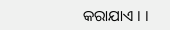କରାଯାଏ । ।